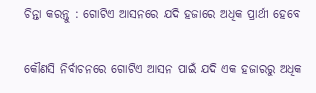ଚିନ୍ତା କରନ୍ତୁ : ଗୋଟିଏ ଆସନରେ ଯଦି ହଜାରେ ଅଧିକ ପ୍ରାର୍ଥୀ ହେବେ

କୌଣସି ନିର୍ବାଚନରେ ଗୋଟିଏ ଆସନ ପାଇଁ ଯଦି ଏକ ହଜାରରୁ ଅଧିକ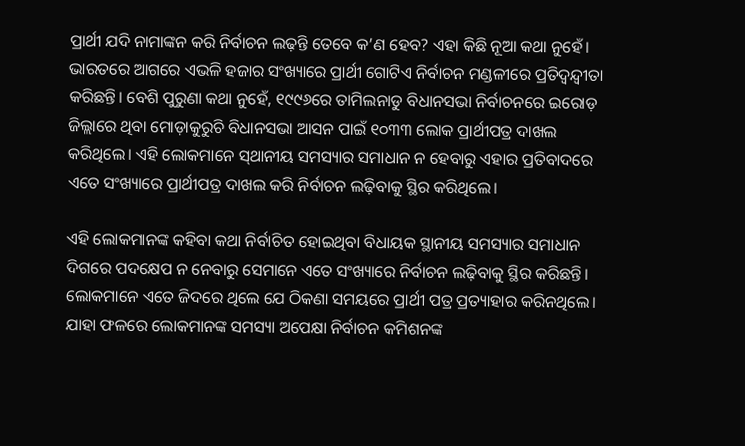ପ୍ରାର୍ଥୀ ଯଦି ନାମାଙ୍କନ କରି ନିର୍ବାଚନ ଲଢ଼ନ୍ତି ତେବେ କ’ଣ ହେବ? ଏହା କିଛି ନୂଆ କଥା ନୁହେଁ। ଭାରତରେ ଆଗରେ ଏଭଳି ହଜାର ସଂଖ୍ୟାରେ ପ୍ରାର୍ଥୀ ଗୋଟିଏ ନିର୍ବାଚନ ମଣ୍ଡଳୀରେ ପ୍ରତିଦ୍ୱନ୍ଦ୍ୱୀତା କରିଛନ୍ତି। ବେଶି ପୁରୁଣା କଥା ନୁହେଁ, ୧୯୯୬ରେ ତାମିଲନାଡୁ ବିଧାନସଭା ନିର୍ବାଚନରେ ଇରୋଡ଼ ଜିଲ୍ଲାରେ ଥିବା ମୋଡ଼ାକୁରୁଚି ବିଧାନସଭା ଆସନ ପାଇଁ ୧୦୩୩ ଲୋକ ପ୍ରାର୍ଥୀପତ୍ର ଦାଖଲ କରିଥିଲେ। ଏହି ଲୋକମାନେ ସ‍୍‌ଥାନୀୟ ସମସ୍ୟାର ସମାଧାନ ନ ହେବାରୁ ଏହାର ପ୍ରତିବାଦରେ ଏତେ ସଂଖ୍ୟାରେ ପ୍ରାର୍ଥୀପତ୍ର ଦାଖଲ କରି ନିର୍ବାଚନ ଲଢ଼ିବାକୁ ସ୍ଥିର କରିଥିଲେ।

ଏହି ଲୋକମାନଙ୍କ କହିବା କଥା ନିର୍ବାଚିତ ହୋଇଥିବା ବିଧାୟକ ସ୍ଥାନୀୟ ସମସ୍ୟାର ସମାଧାନ ଦିଗରେ ପଦକ୍ଷେପ ନ ନେବାରୁ ସେମାନେ ଏତେ ସଂଖ୍ୟାରେ ନିର୍ବାଚନ ଲଢ଼ିବାକୁ ସ୍ଥିର କରିଛନ୍ତି। ଲୋକମାନେ ଏତେ ଜିଦରେ ଥିଲେ ଯେ ଠିକଣା ସମୟରେ ପ୍ରାର୍ଥୀ ପତ୍ର ପ୍ରତ୍ୟାହାର କରିନଥିଲେ। ଯାହା ଫଳରେ ଲୋକମାନଙ୍କ ସମସ୍ୟା ଅପେକ୍ଷା ନିର୍ବାଚନ କମିଶନଙ୍କ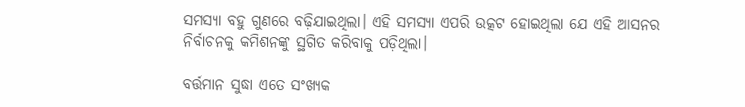ସମସ୍ୟା ବହୁ ଗୁଣରେ ବଢ଼ିଯାଇଥିଲା। ଏହି ସମସ୍ୟା ଏପରି ଉତ୍କଟ ହୋଇଥିଲା ଯେ ଏହି ଆସନର ନିର୍ବାଚନକୁ କମିଶନଙ୍କୁ ସ୍ଥଗିତ କରିବାକୁ ପଡ଼ିଥିଲା।

ବର୍ତ୍ତମାନ ସୁଦ୍ଧା ଏତେ ସଂଖ୍ୟକ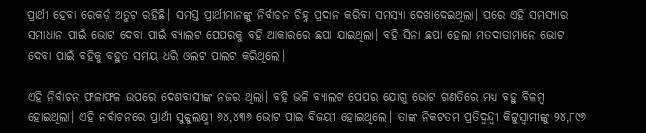ପ୍ରାର୍ଥୀ ହେବା ରେକର୍ଡ଼ ଅତୁଟ ରହିଛି। ସମସ୍ତ ପ୍ରାର୍ଥୀମାନଙ୍କୁ ନିର୍ବାଚନ ଚିହ୍ନ ପ୍ରଦାନ କରିବା ସମସ୍ୟା ଦେଖାଦେଇଥିଲା। ପରେ ଏହି ସମସ୍ୟାର ସମାଧାନ ପାଇଁ ଭୋଟ ଦେବା ପାଇଁ ବ୍ୟାଲଟ ପେପରକୁ ବହି ଆକାରରେ ଛପା ଯାଇଥିଲା। ବହି ସିନା ଛପା ହେଲା ମତଦାତାମାନେ ଭୋଟ ଦେବା ପାଇଁ ବହିକୁ ବହୁତ ସମୟ ଧରି ଓଲଟ ପାଲଟ କରିଥିଲେ।

ଏହି ନିର୍ବାଚନ ଫଳାଫଳ ଉପରେ ଦେଶବାସୀଙ୍କ ନଜର ଥିଲା। ବହି ଭଳି ବ୍ୟାଲଟ ପେପର ଯୋଗୁ ଭୋଟ ଗଣତିରେ ମଧ୍ୟ ବହୁ ବିଳମ୍ୱ ହୋଇଥିଲା। ଏହି ନର୍ବାଚନରେ ପ୍ରାର୍ଥୀ ସୁବ୍ୱୁଲକ୍ଷ୍ମୀ ୬୪,୪୩୬ ଭୋଟ ପାଇ ବିଜୟୀ ହୋଇଥିଲେ। ତାଙ୍କ ନିକଟତମ ପ୍ରତିଦ୍ୱନ୍ଦ୍ୱୀ କିଟ୍ଟୁସ୍ୱାମୀଙ୍କୁ ୨୪,୮୯୬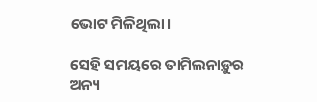ଭୋଟ ମିଳିଥିଲା।

ସେହି ସମୟରେ ତାମିଲନାଡ଼ୁର ଅନ୍ୟ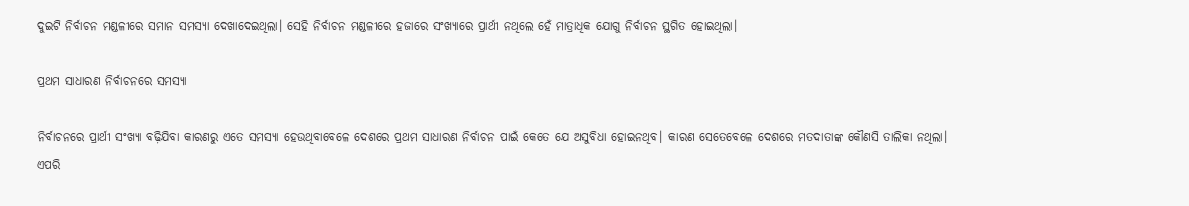ଦୁଇଟି ନିର୍ବାଚନ ମଣ୍ଡଳୀରେ ସମାନ ସମସ୍ୟା ଦେଖାଦେଇଥିଲା। ସେହି ନିର୍ବାଚନ ମଣ୍ଡଳୀରେ ହଜାରେ ସଂଖ୍ୟାରେ ପ୍ରାର୍ଥୀ ନଥିଲେ ହେଁ ମାତ୍ରାଧିକ ଯୋଗୁ ନିର୍ବାଚନ ସ୍ଥଗିତ ହୋଇଥିଲା।

ପ୍ରଥମ ସାଧାରଣ ନିର୍ବାଚନରେ ସମସ୍ୟା

ନିର୍ବାଚନରେ ପ୍ରାର୍ଥୀ ସଂଖ୍ୟା ବଢ଼ିଯିବା କାରଣରୁ ଏତେ ସମସ୍ୟା ହେଉଥିବାବେଳେ ଦେଶରେ ପ୍ରଥମ ସାଧାରଣ ନିର୍ବାଚନ ପାଇଁ କେତେ ଯେ ଅସୁବିଧା ହୋଇନଥିବ। କାରଣ ସେତେବେଳେ ଦେଶରେ ମତଦାତାଙ୍କ କୌଣସି ତାଲିକା ନଥିଲା। ଏପରି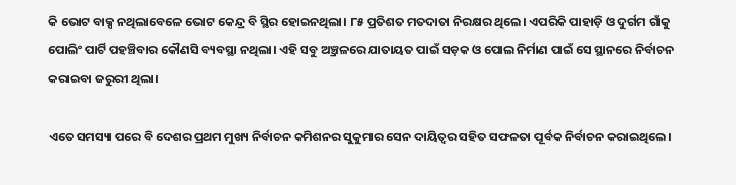କି ଭୋଟ ବାକ୍ସ ନଥିଲାବେଳେ ଭୋଟ କେନ୍ଦ୍ର ବି ସ୍ଥିର ହୋଇନଥିଲା। ୮୫ ପ୍ରତିଶତ ମତଦାତା ନିରକ୍ଷର ଥିଲେ। ଏପରିକି ପାହାଡ଼ି ଓ ଦୁର୍ଗମ ଗାଁକୁ ପୋଲିଂ ପାର୍ଟି ପହଞ୍ଚିବାର କୌଣସି ବ୍ୟବସ୍ଥା ନଥିଲା। ଏହି ସବୁ ଅ୍ରଞ୍ଚଳରେ ଯାତାୟତ ପାଇଁ ସଡ଼କ ଓ ପୋଲ ନିର୍ମାଣ ପାଇଁ ସେ ସ୍ଥାନରେ ନିର୍ବାଚନ କରାଇବା ଜରୁରୀ ଥିଲା।

ଏତେ ସମସ୍ୟା ପରେ ବି ଦେଶର ପ୍ରଥମ ମୁଖ୍ୟ ନିର୍ବାଚନ କମିଶନର ସୁକୁମାର ସେନ ଦାୟିତ୍ୱର ସହିତ ସଫଳତା ପୂର୍ବକ ନିର୍ବାଚନ କରାଇଥିଲେ।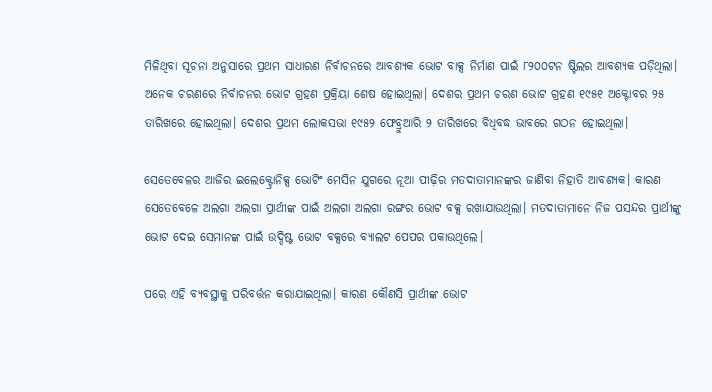ମିଳିଥିବା ସୂଚନା ଅନୁସାରେ ପ୍ରଥମ ସାଧାରଣ ନିର୍ବାଚନରେ ଆବଶ୍ୟକ ଭୋଟ ବାକ୍ସ ନିର୍ମାଣ ପାଇଁ ୮୨୦୦ଟନ ଷ୍ଟିଲର ଆବଶ୍ୟକ ପଡ଼ିଥିଲା। ଅନେକ ଚରଣରେ ନିର୍ବାଚନର ଭୋଟ ଗ୍ରହଣ ପ୍ରକ୍ରିୟା ଶେଷ ହୋଇଥିଲା। ଦେଶର ପ୍ରଥମ ଚରଣ ଭୋଟ ଗ୍ରହଣ ୧୯୫୧ ଅକ୍ଟୋବର ୨୫ ତାରିଖରେ ହୋଇଥିଲା। ଦେଶର ପ୍ରଥମ ଲୋକସଭା ୧୯୫୨ ଫେବ୍ରୁଆରି ୨ ତାରିଖରେ ବିଧିବଦ୍ଧ ଭାବରେ ଗଠନ ହୋଇଥିଲା।

ସେତେବେଳର ଆଜିର ଇଲେକ୍ଟ୍ରୋନିକ୍ସ ଭୋଟିଂ ମେସିନ ଯୁଗରେ ନୂଆ ପୀଢ଼ିର ମତଦାତାମାନଙ୍କର ଜାଣିବା ନିହାତି ଆବଶ୍ୟକ। କାରଣ ସେତେବେଳେ ଅଲଗା ଅଲଗା ପ୍ରାର୍ଥୀଙ୍କ ପାଇଁ ଅଲଗା ଅଲଗା ରଙ୍ଗର ଭୋଟ ବକ୍ସ ରଖାଯାଉଥିଲା। ମତଦାତାମାନେ ନିଜ ପସନ୍ଦର ପ୍ରାର୍ଥୀଙ୍କୁ ଭୋଟ ଦେଇ ସେମାନଙ୍କ ପାଇଁ ଉଦ୍ଦିଷ୍ଟ ଭୋଟ ବକ୍ସରେ ବ୍ୟାଲଟ ପେପର ପକାଉଥିଲେ।

ପରେ ଏହି ବ୍ୟବସ୍ଥାକୁ ପରିବର୍ତ୍ତନ କରାଯାଇଥିଲା। କାରଣ କୌଣସି ପ୍ରାର୍ଥୀଙ୍କ ଭୋଟ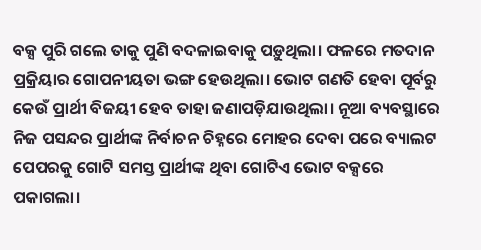ବକ୍ସ ପୁରି ଗଲେ ତାକୁ ପୁଣି ବଦଳାଇବାକୁ ପଡ଼ୁଥିଲା। ଫଳରେ ମତଦାନ ପ୍ରକ୍ରିୟାର ଗୋପନୀୟତା ଭଙ୍ଗ ହେଉଥିଲା। ଭୋଟ ଗଣତି ହେବା ପୂର୍ବରୁ କେଉଁ ପ୍ରାର୍ଥୀ ବିଜୟୀ ହେବ ତାହା ଜଣାପଡ଼ିଯାଉଥିଲା। ନୂଆ ବ୍ୟବସ୍ଥାରେ ନିଜ ପସନ୍ଦର ପ୍ରାର୍ଥୀଙ୍କ ନିର୍ବାଚନ ଚିହ୍ନରେ ମୋହର ଦେବା ପରେ ବ୍ୟାଲଟ ପେପରକୁ ଗୋଟି ସମସ୍ତ ପ୍ରାର୍ଥୀଙ୍କ ଥିବା ଗୋଟିଏ ଭୋଟ ବକ୍ସରେ ପକାଗଲା।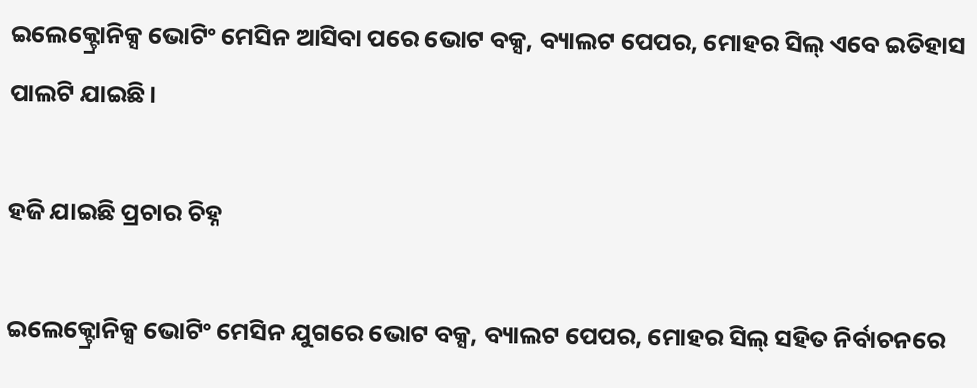ଇଲେକ୍ଟ୍ରୋନିକ୍ସ ଭୋଟିଂ ମେସିନ ଆସିବା ପରେ ଭୋଟ ବକ୍ସ, ବ୍ୟାଲଟ ପେପର, ମୋହର ସିଲ‍୍‌ ଏବେ ଇତିହାସ ପାଲଟି ଯାଇଛି।

ହଜି ଯାଇଛି ପ୍ରଚାର ଚିହ୍ନ

ଇଲେକ୍ଟ୍ରୋନିକ୍ସ ଭୋଟିଂ ମେସିନ ଯୁଗରେ ଭୋଟ ବକ୍ସ, ବ୍ୟାଲଟ ପେପର, ମୋହର ସିଲ‍୍‌ ସହିତ ନିର୍ବାଚନରେ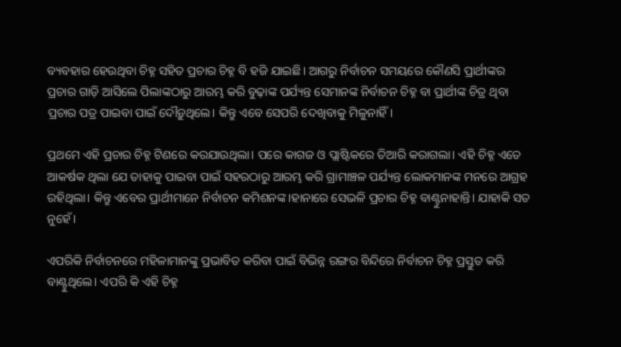ବ୍ୟବହାର ହେଉଥିବା ଚିହ୍ନ ସହିତ ପ୍ରଚାର ଚିହ୍ନ ବି ହଜି ଯାଇଛି। ଆଗରୁ ନିର୍ବାଚନ ସମୟରେ କୌଣସି ପ୍ରାର୍ଥୀଙ୍କର ପ୍ରଚାର ଗାଡ଼ି ଆସିଲେ ପିଲାଙ୍କଠାରୁ ଆରମ୍ଭ କରି ବୁଢ଼ାଙ୍କ ପର୍ଯ୍ୟନ୍ତ ସେମାନଙ୍କ ନିର୍ବାଚନ ଚିହ୍ନ ବା ପ୍ରାର୍ଥୀଙ୍କ ଚିତ୍ର ଥିବା ପ୍ରଚାର ପତ୍ର ପାଇବା ପାଇଁ ଦୌଡ଼ୁଥିଲେ। କିନ୍ତୁ ଏବେ ସେପରି ଦେଖିବାକୁ ମିଳୁନାହିଁ।

ପ୍ରଥମେ ଏହି ପ୍ରଚାର ଚିହ୍ନ ଟିଣରେ କରଯାଉଥିଲା। ପରେ କାଗଜ ଓ ପ୍ଲାଷ୍ଟିକରେ ତିଆରି କରାଗଲା। ଏହି ଚିହ୍ନ ଏତେ ଆକର୍ଷକ ଥିଲା ଯେ ତାହାକୁ ପାଇବା ପାଇଁ ସହରଠାରୁ ଆରମ୍ଭ କରି ଗ୍ରାମାଞ୍ଚଳ ପର୍ଯ୍ୟନ୍ତ ଲୋକମାନଙ୍କ ମନରେ ଆଗ୍ରହ ରହିଥିଲା। କିନ୍ତୁ ଏବେର ପ୍ରାର୍ଥୀମାନେ ନିର୍ବାଚନ କମିଶନଙ୍କ।ହାନାରେ ସେଭଳି ପ୍ରଚାର ଚିହ୍ନ ବାଣ୍ଟୁନାହାନ୍ତି। ଯାହାକି ସତ ନୁହେଁ।

ଏପରିକି ନିର୍ବାଚନରେ ମହିଳାମାନଙ୍କୁ ପ୍ରଭାବିତ କରିବା ପାଇଁ ବିଭିନ୍ନ ରଙ୍ଗର ବିନ୍ଦିରେ ନିର୍ବାଚନ ଚିହ୍ନ ପ୍ରସ୍ତୁତ କରି ବାଣ୍ଟୁଥିଲେ। ଏପରି କି ଏହି ଚିହ୍ନ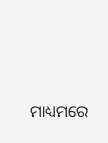ମାଧ୍ୟମରେ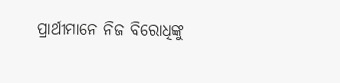ପ୍ରାର୍ଥୀମାନେ ନିଜ ବିରୋଧିଙ୍କୁ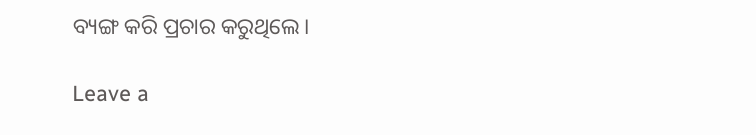ବ୍ୟଙ୍ଗ କରି ପ୍ରଚାର କରୁଥିଲେ।

Leave a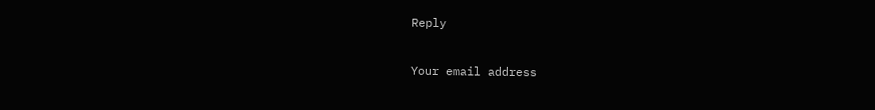Reply

Your email address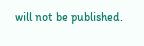will not be published.